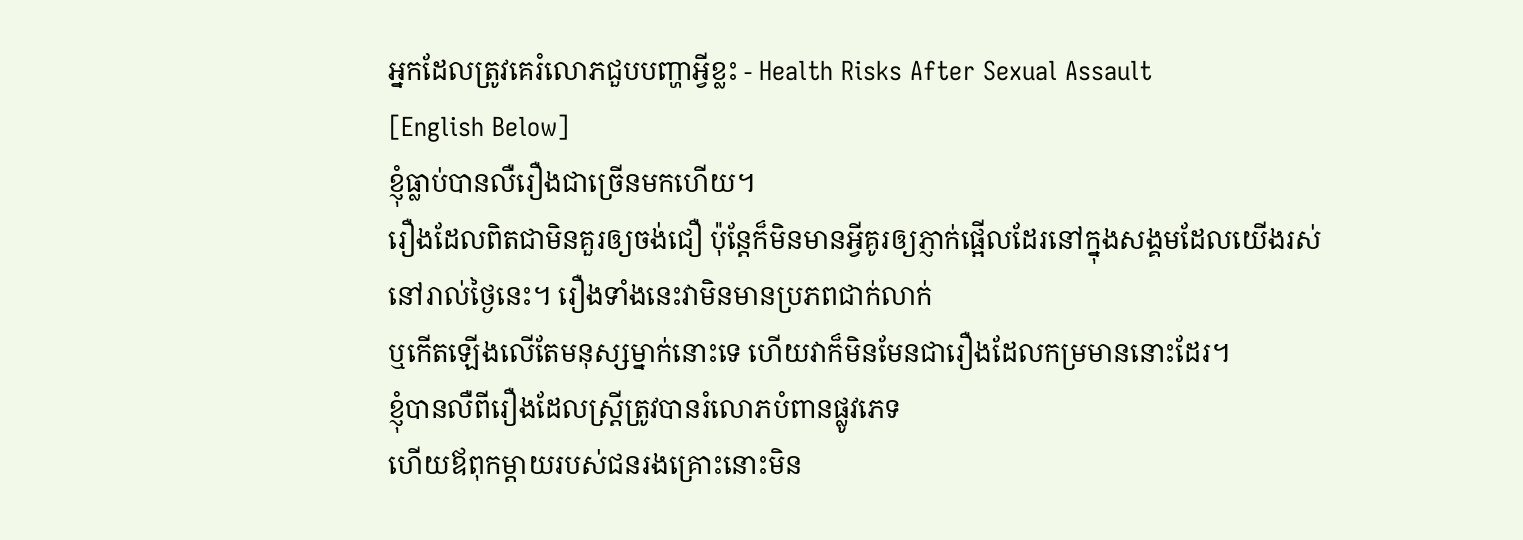អ្នកដែលត្រូវគេរំលោភជួបបញ្ហាអ្វីខ្លះ - Health Risks After Sexual Assault
[English Below]
ខ្ញុំធ្លាប់បានលឺរឿងជាច្រើនមកហើយ។
រឿងដែលពិតជាមិនគួរឲ្យចង់ជឿ ប៉ុន្តែក៏មិនមានអ្វីគូរឲ្យភ្ញាក់ផ្អើលដែរនៅក្នុងសង្គមដែលយើងរស់នៅរាល់ថ្ងៃនេះ។ រឿងទាំងនេះវាមិនមានប្រភពជាក់លាក់
ឬកើតឡើងលើតែមនុស្សម្នាក់នោះទេ ហើយវាក៏មិនមែនជារឿងដែលកម្រមាននោះដែរ។
ខ្ញុំបានលឺពីរឿងដែលស្រ្តីត្រូវបានរំលោភបំពានផ្លូវភេទ
ហើយឪពុកម្តាយរបស់ជនរងគ្រោះនោះមិន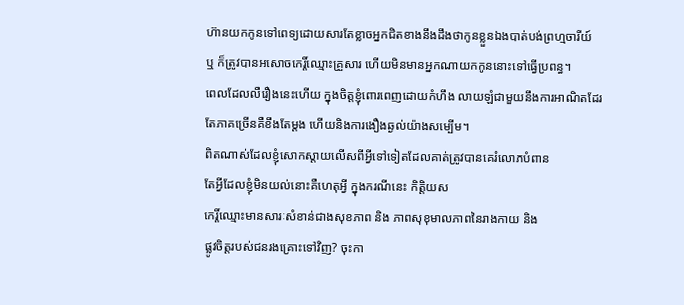ហ៊ានយកកូនទៅពេទ្យដោយសារតែខ្លាចអ្នកជិតខាងនឹងដឹងថាកូនខ្លួនឯងបាត់បង់ព្រហ្មចារីយ៍
ឬ ក៏ត្រូវបានអសោចកេរ្តិ៍ឈ្មោះគ្រួសារ ហើយមិនមានអ្នកណាយកកូននោះទៅធ្វើប្រពន្ធ។
ពេលដែលលឺរឿងនេះហើយ ក្នុងចិត្តខ្ញុំពោរពេញដោយកំហឹង លាយឡំជាមួយនឹងការអាណិតដែរ
តែភាគច្រើនគឺខឹងតែម្តង ហើយនិងការងឿងឆ្ងល់យ៉ាងសម្បើម។
ពិតណាស់ដែលខ្ញុំសោកស្តាយលើសពីអ្វីទៅទៀតដែលគាត់ត្រូវបានគេរំលោភបំពាន
តែអ្វីដែលខ្ញុំមិនយល់នោះគឺហេតុអ្វី ក្នុងករណីនេះ កិត្តិយស
កេរ្តិ៍ឈ្មោះមានសារៈសំខាន់ជាងសុខភាព និង ភាពសុខុមាលភាពនៃរាងកាយ និង
ផ្លូវចិត្តរបស់ជនរងគ្រោះទៅវិញ? ចុះកា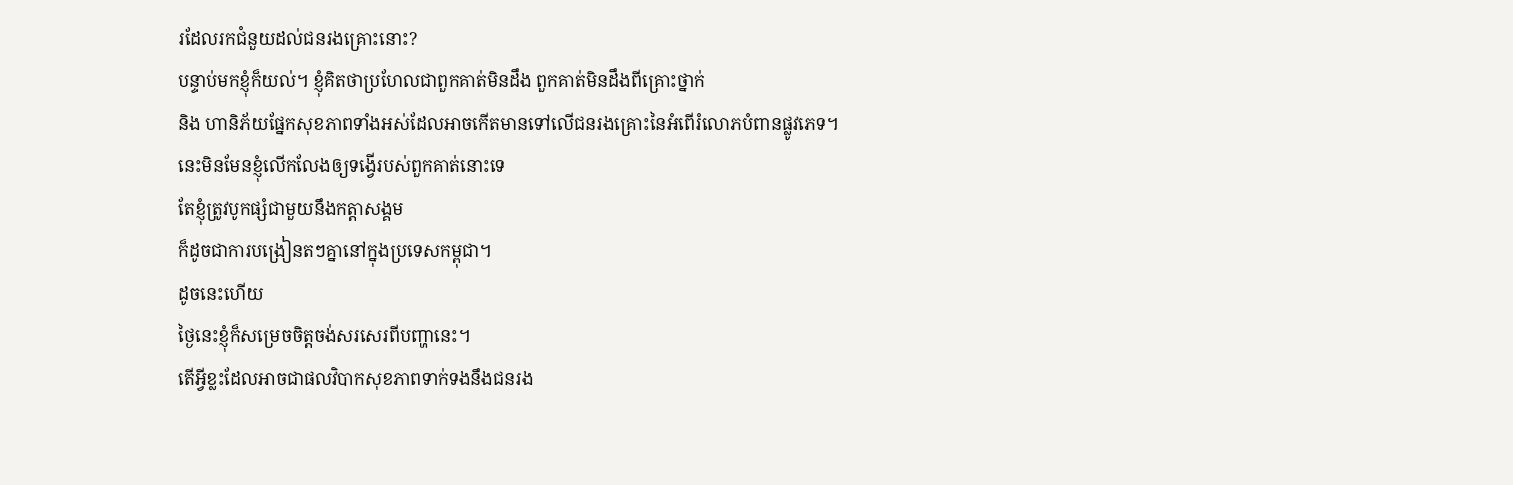រដែលរកជំនួយដល់ជនរងគ្រោះនោះ?
បន្ទាប់មកខ្ញុំក៏យល់។ ខ្ញុំគិតថាប្រហែលជាពួកគាត់មិនដឹង ពួកគាត់មិនដឹងពីគ្រោះថ្នាក់
និង ហានិភ័យផ្នែកសុខភាពទាំងអស់ដែលអាចកើតមានទៅលើជនរងគ្រោះនៃអំពើរំលោភបំពានផ្លូវភេទ។
នេះមិនមែនខ្ញុំលើកលែងឲ្យទង្វើរបស់ពួកគាត់នោះទេ
តែខ្ញុំត្រូវបូកផ្សំជាមួយនឹងកត្តាសង្គម
ក៏ដូចជាការបង្រៀនតៗគ្នានៅក្នុងប្រទេសកម្ពុជា។
ដូចនេះហើយ
ថ្ងៃនេះខ្ញុំក៏សម្រេចចិត្តចង់សរសេរពីបញ្ហានេះ។
តើអ្វីខ្លះដែលអាចជាផលវិបាកសុខភាពទាក់ទងនឹងជនរង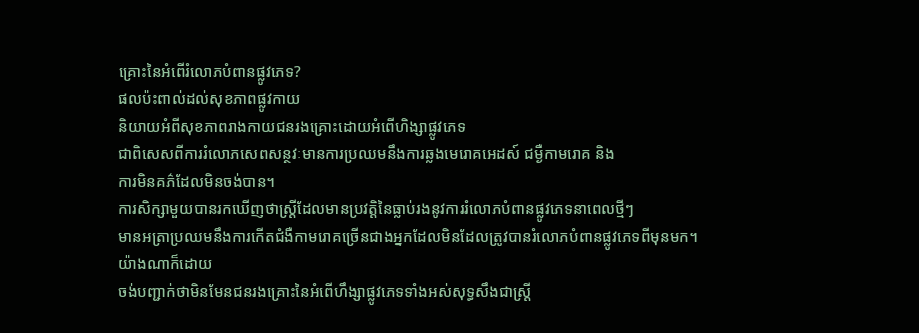គ្រោះនៃអំពើរំលោភបំពានផ្លូវភេទ?
ផលប៉ះពាល់ដល់សុខភាពផ្លូវកាយ
និយាយអំពីសុខភាពរាងកាយជនរងគ្រោះដោយអំពើហិង្សាផ្លូវភេទ
ជាពិសេសពីការរំលោភសេពសន្ថវៈមានការប្រឈមនឹងការឆ្លងមេរោគអេដស៍ ជម្ងឺកាមរោគ និង
ការមិនគភ៌ដែលមិនចង់បាន។
ការសិក្សាមួយបានរកឃើញថាស្ត្រីដែលមានប្រវត្តិនៃធ្លាប់រងនូវការរំលោភបំពានផ្លូវភេទនាពេលថ្មីៗ
មានអត្រាប្រឈមនឹងការកើតជំងឺកាមរោគច្រើនជាងអ្នកដែលមិនដែលត្រូវបានរំលោភបំពានផ្លូវភេទពីមុនមក។
យ៉ាងណាក៏ដោយ
ចង់បញ្ជាក់ថាមិនមែនជនរងគ្រោះនៃអំពើហឹង្សាផ្លូវភេទទាំងអស់សុទ្ធសឹងជាស្ត្រី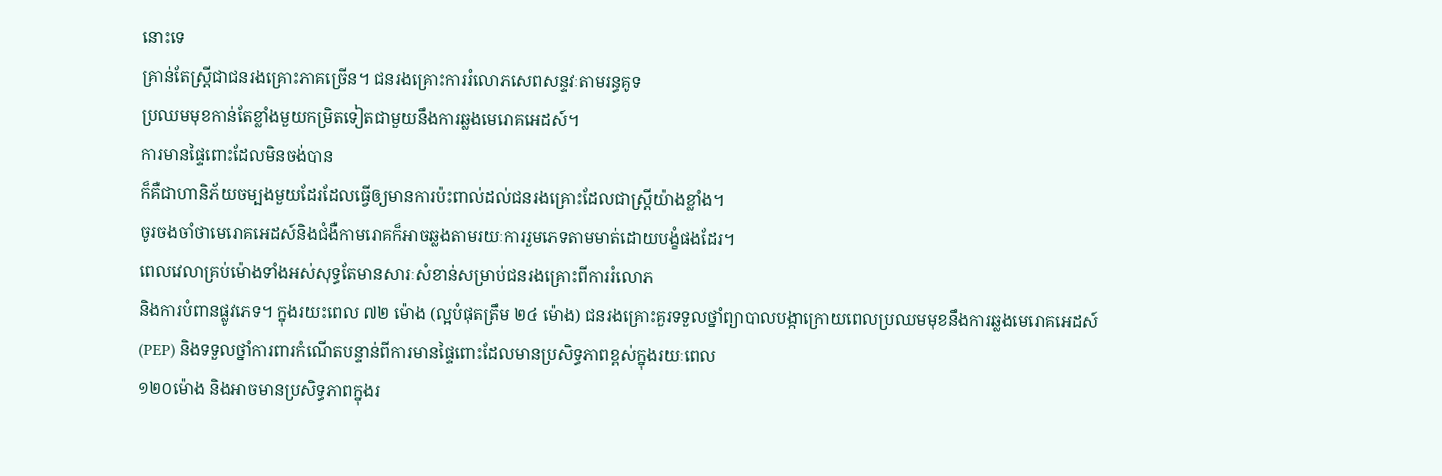នោះទេ
គ្រាន់តែស្រ្តីជាជនរងគ្រោះភាគច្រើន។ ជនរងគ្រោះការរំលោភសេពសន្ទវៈតាមរន្ធគូទ
ប្រឈមមុខកាន់តែខ្លាំងមួយកម្រិតទៀតជាមួយនឹងការឆ្លងមេរោគអេដស៍។
ការមានផ្ទៃពោះដែលមិនចង់បាន
ក៏គឺជាហានិភ័យចម្បងមួយដែរដែលធ្វើឲ្យមានការប៉ះពាល់ដល់ជនរងគ្រោះដែលជាស្រ្តីយ៉ាងខ្លាំង។
ចូរចងចាំថាមេរោគអេដស៍និងជំងឺកាមរោគក៏អាចឆ្លងតាមរយៈការរួមភេទតាមមាត់ដោយបង្ខំផងដែរ។
ពេលវេលាគ្រប់ម៉ោងទាំងអស់សុទ្ធតែមានសារៈសំខាន់សម្រាប់ជនរងគ្រោះពីការរំលោភ
និងការបំពានផ្លូវភេទ។ ក្នុងរយះពេល ៧២ ម៉ោង (ល្អបំផុតត្រឹម ២៤ ម៉ោង) ជនរងគ្រោះគួរទទួលថ្នាំព្យាបាលបង្កាក្រោយពេលប្រឈមមុខនឹងការឆ្លងមេរោគអេដស៍
(PEP) និងទទួលថ្នាំការពារកំណើតបន្ទាន់ពីការមានផ្ទៃពោះដែលមានប្រសិទ្ធភាពខ្ពស់ក្នុងរយៈពេល
១២០ម៉ោង និងអាចមានប្រសិទ្ធភាពក្នុងរ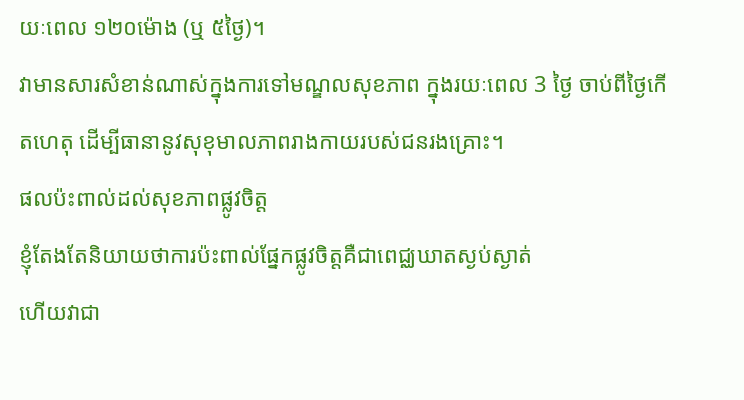យៈពេល ១២០ម៉ោង (ឬ ៥ថ្ងៃ)។
វាមានសារសំខាន់ណាស់ក្នុងការទៅមណ្ឌលសុខភាព ក្នុងរយៈពេល 3 ថ្ងៃ ចាប់ពីថ្ងៃកើតហេតុ ដើម្បីធានានូវសុខុមាលភាពរាងកាយរបស់ជនរងគ្រោះ។
ផលប៉ះពាល់ដល់សុខភាពផ្លូវចិត្ត
ខ្ញុំតែងតែនិយាយថាការប៉ះពាល់ផ្នែកផ្លូវចិត្តគឺជាពេជ្ឈឃាតស្ងប់ស្ងាត់
ហើយវាជា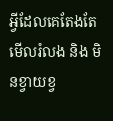អ្វីដែលគេតែងតែមើលរំលង និង មិនខ្វាយខ្វ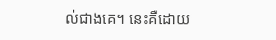ល់ជាងគេ។ នេះគឺដោយ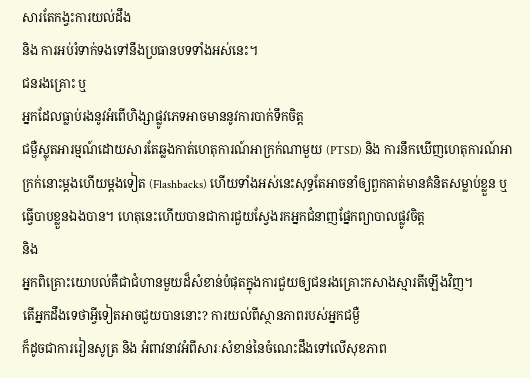សារតែកង្វះការយល់ដឹង
និង ការអប់រំទាក់ទងទៅនឹងប្រធានបទទាំងអស់នេះ។
ជនរងគ្រោះ ឬ
អ្នកដែលធ្លាប់រងនូវអំពើហិង្សាផ្លូវភេទអាចមាននូវការបាក់ទឹកចិត្ត
ជម្ងឺស្លុតអារម្មណ៍ដោយសារតែឆ្លងកាត់ហេតុការណ៍អាក្រក់ណាមួយ (PTSD) និង ការនឹកឃើញហេតុការណ៍អាក្រក់នោះម្តងហើយម្តងទៀត (Flashbacks) ហើយទាំងអស់នេះសុទ្ធតែអាចនាំឲ្យពួកគាត់មានគំនិតសម្លាប់ខ្លួន ឬ
ធ្វើបាបខ្លួនឯងបាន។ ហេតុនេះហើយបានជាការជួយស្វែងរកអ្នកជំនាញផ្នែកព្យាបាលផ្លូវចិត្ត
និង
អ្នកពិគ្រោះយោបល់គឺជាជំហានមួយដ៏សំខាន់បំផុតក្នុងការជួយឲ្យជនរងគ្រោះកសាងស្មារតីឡើងវិញ។
តើអ្នកដឹងទេថាអ្វីទៀតអាចជួយបាននោះ? ការយល់ពីស្ថានភាពរបស់អ្នកជម្ងឺ
ក៏ដូចជាការរៀនសូត្រ និង អំពាវនាវអំពីសារៈសំខាន់នៃចំណេះដឹងទៅលើសុខភាព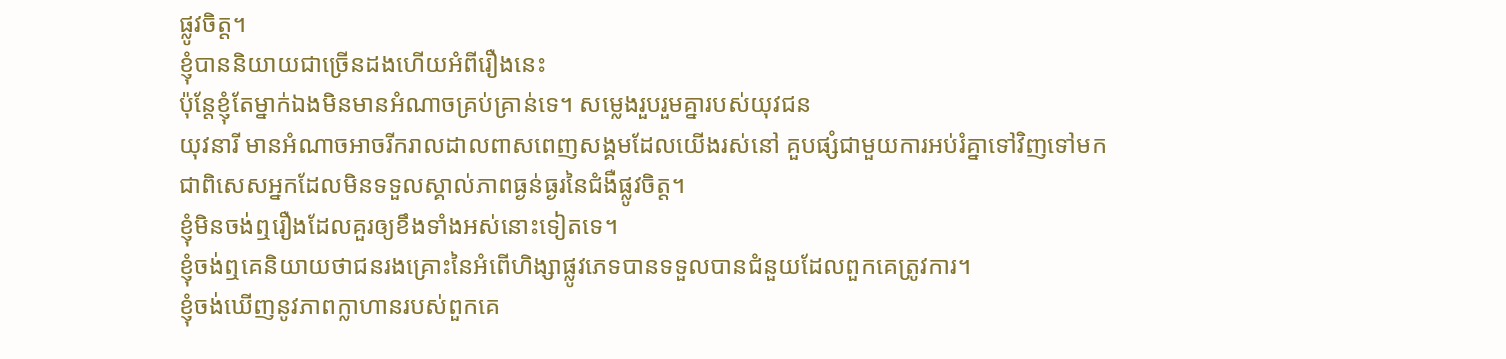ផ្លូវចិត្ត។
ខ្ញុំបាននិយាយជាច្រើនដងហើយអំពីរឿងនេះ
ប៉ុន្តែខ្ញុំតែម្នាក់ឯងមិនមានអំណាចគ្រប់គ្រាន់ទេ។ សម្លេងរួបរួមគ្នារបស់យុវជន
យុវនារី មានអំណាចអាចរីករាលដាលពាសពេញសង្គមដែលយើងរស់នៅ គួបផ្សំជាមួយការអប់រំគ្នាទៅវិញទៅមក
ជាពិសេសអ្នកដែលមិនទទួលស្គាល់ភាពធ្ងន់ធ្ងរនៃជំងឺផ្លូវចិត្ត។
ខ្ញុំមិនចង់ឮរឿងដែលគួរឲ្យខឹងទាំងអស់នោះទៀតទេ។
ខ្ញុំចង់ឮគេនិយាយថាជនរងគ្រោះនៃអំពើហិង្សាផ្លូវភេទបានទទួលបានជំនួយដែលពួកគេត្រូវការ។
ខ្ញុំចង់ឃើញនូវភាពក្លាហានរបស់ពួកគេ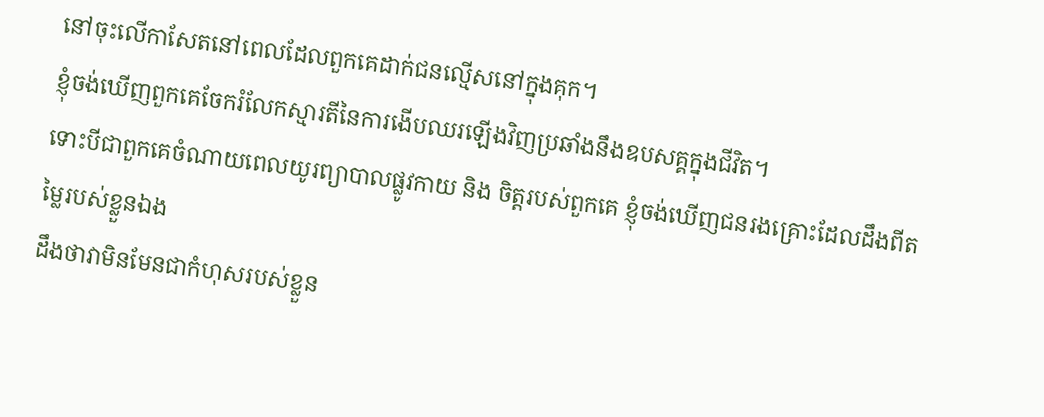នៅចុះលើកាសែតនៅពេលដែលពួកគេដាក់ជនល្មើសនៅក្នុងគុក។
ខ្ញុំចង់ឃើញពួកគេចែករំលែកស្មារតីនៃការងើបឈរឡើងវិញប្រឆាំងនឹងឧបសគ្គក្នុងជីវិត។
ទោះបីជាពួកគេចំណាយពេលយូរព្យាបាលផ្លូវកាយ និង ចិត្តរបស់ពួកគេ ខ្ញុំចង់ឃើញជនរងគ្រោះដែលដឹងពីតម្លៃរបស់ខ្លួនឯង
ដឹងថាវាមិនមែនជាកំហុសរបស់ខ្លួន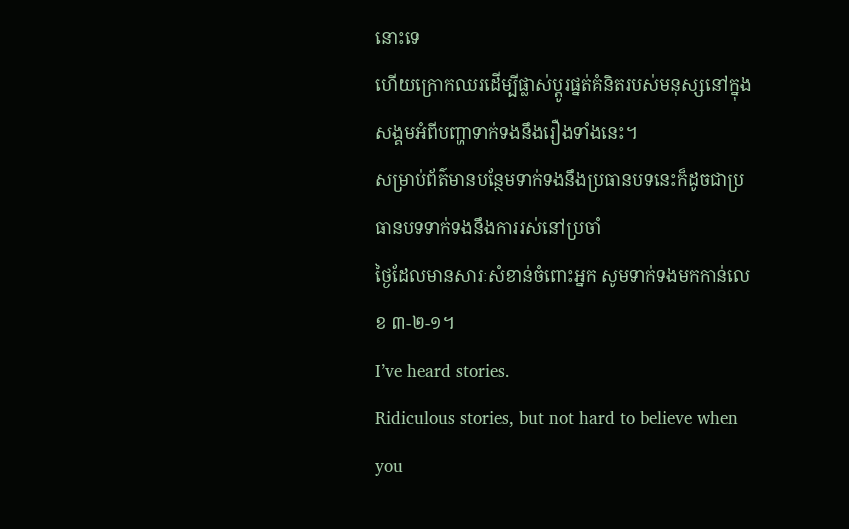នោះទេ
ហើយក្រោកឈរដើម្បីផ្លាស់ប្តូរផ្នត់គំនិតរបស់មនុស្សនៅក្នុងសង្គមអំពីបញ្ហាទាក់ទងនឹងរឿងទាំងនេះ។
សម្រាប់ព័ត៌មានបន្ថែមទាក់ទងនឹងប្រធានបទនេះក៏ដូចជាប្រធានបទទាក់ទងនឹងការរស់នៅប្រចាំ
ថ្ងៃដែលមានសារៈសំខាន់ចំពោះអ្នក សូមទាក់ទងមកកាន់លេខ ៣-២-១។
I’ve heard stories.
Ridiculous stories, but not hard to believe when you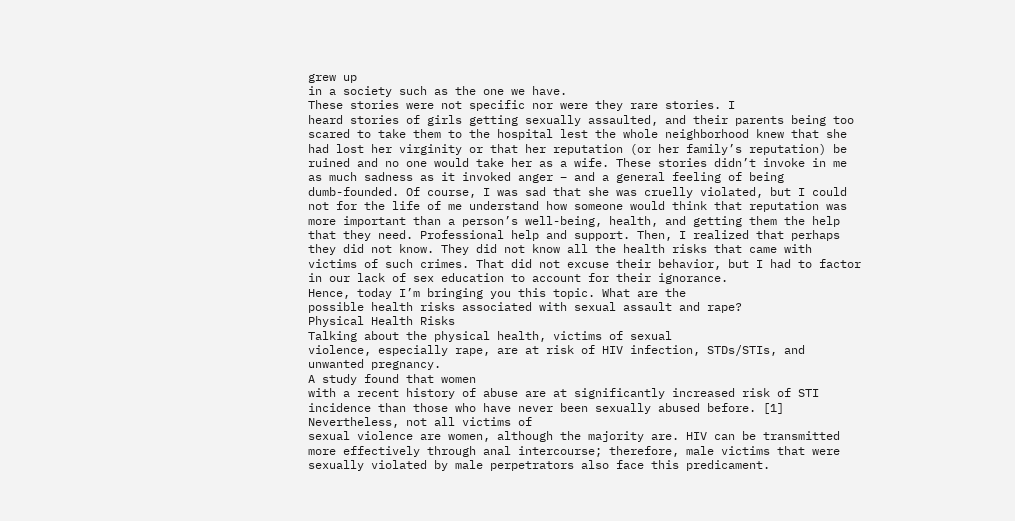grew up
in a society such as the one we have.
These stories were not specific nor were they rare stories. I
heard stories of girls getting sexually assaulted, and their parents being too
scared to take them to the hospital lest the whole neighborhood knew that she
had lost her virginity or that her reputation (or her family’s reputation) be
ruined and no one would take her as a wife. These stories didn’t invoke in me
as much sadness as it invoked anger – and a general feeling of being
dumb-founded. Of course, I was sad that she was cruelly violated, but I could
not for the life of me understand how someone would think that reputation was
more important than a person’s well-being, health, and getting them the help
that they need. Professional help and support. Then, I realized that perhaps
they did not know. They did not know all the health risks that came with
victims of such crimes. That did not excuse their behavior, but I had to factor
in our lack of sex education to account for their ignorance.
Hence, today I’m bringing you this topic. What are the
possible health risks associated with sexual assault and rape?
Physical Health Risks
Talking about the physical health, victims of sexual
violence, especially rape, are at risk of HIV infection, STDs/STIs, and
unwanted pregnancy.
A study found that women
with a recent history of abuse are at significantly increased risk of STI
incidence than those who have never been sexually abused before. [1]
Nevertheless, not all victims of
sexual violence are women, although the majority are. HIV can be transmitted
more effectively through anal intercourse; therefore, male victims that were
sexually violated by male perpetrators also face this predicament.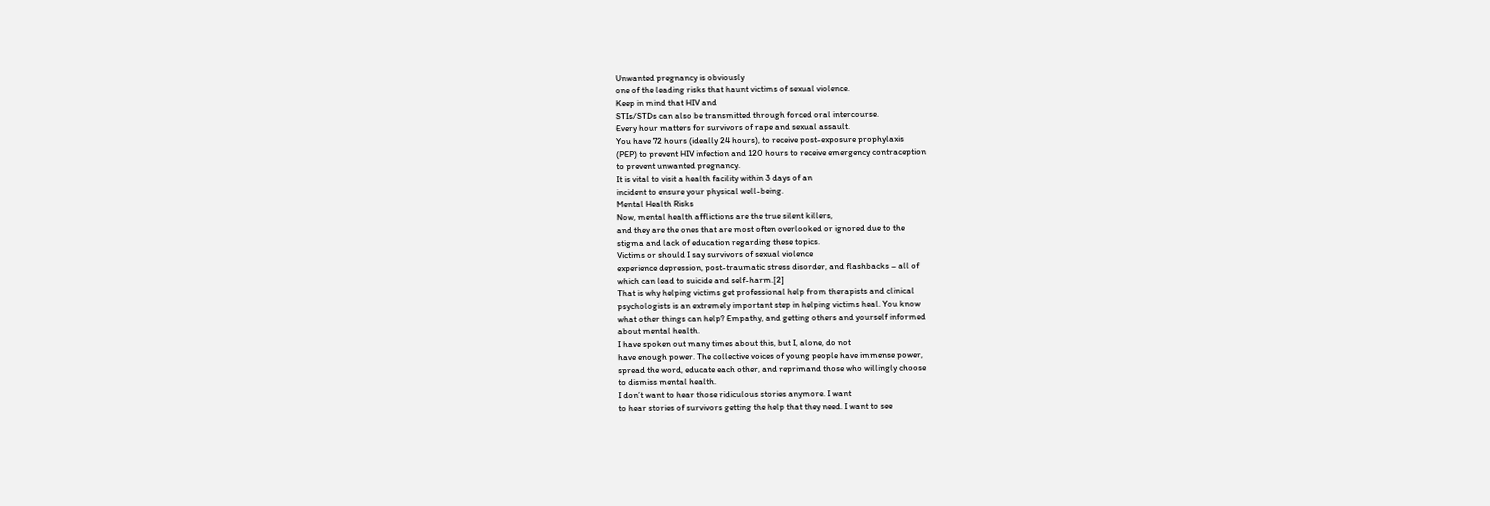Unwanted pregnancy is obviously
one of the leading risks that haunt victims of sexual violence.
Keep in mind that HIV and
STIs/STDs can also be transmitted through forced oral intercourse.
Every hour matters for survivors of rape and sexual assault.
You have 72 hours (ideally 24 hours), to receive post-exposure prophylaxis
(PEP) to prevent HIV infection and 120 hours to receive emergency contraception
to prevent unwanted pregnancy.
It is vital to visit a health facility within 3 days of an
incident to ensure your physical well-being.
Mental Health Risks
Now, mental health afflictions are the true silent killers,
and they are the ones that are most often overlooked or ignored due to the
stigma and lack of education regarding these topics.
Victims or should I say survivors of sexual violence
experience depression, post-traumatic stress disorder, and flashbacks – all of
which can lead to suicide and self-harm.[2]
That is why helping victims get professional help from therapists and clinical
psychologists is an extremely important step in helping victims heal. You know
what other things can help? Empathy, and getting others and yourself informed
about mental health.
I have spoken out many times about this, but I, alone, do not
have enough power. The collective voices of young people have immense power,
spread the word, educate each other, and reprimand those who willingly choose
to dismiss mental health.
I don’t want to hear those ridiculous stories anymore. I want
to hear stories of survivors getting the help that they need. I want to see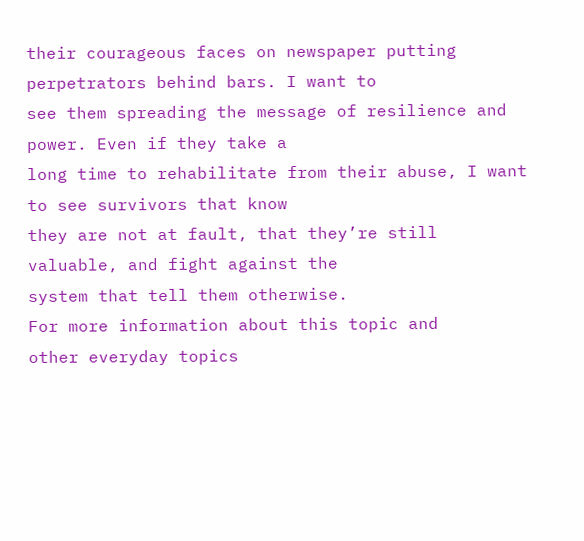their courageous faces on newspaper putting perpetrators behind bars. I want to
see them spreading the message of resilience and power. Even if they take a
long time to rehabilitate from their abuse, I want to see survivors that know
they are not at fault, that they’re still valuable, and fight against the
system that tell them otherwise.
For more information about this topic and
other everyday topics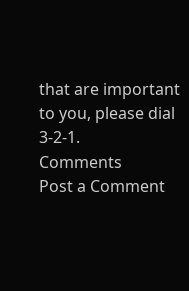that are important to you, please dial 3-2-1.
Comments
Post a Comment